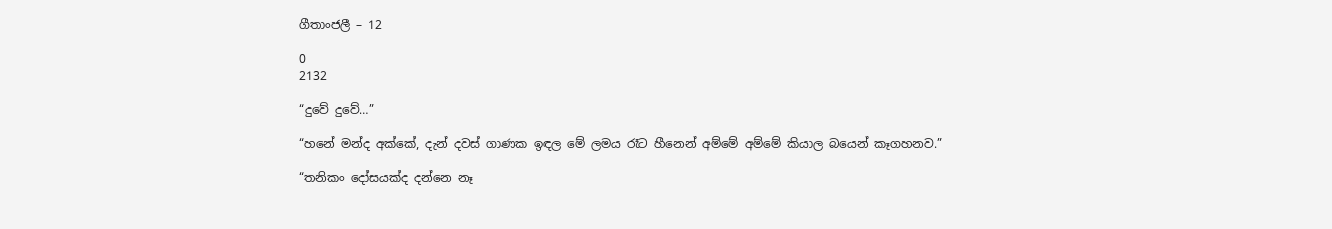ගීතාංජලී – 12

0
2132

“දුවේ දුවේ…”

“හනේ මන්ද අක්කේ, දැන් දවස් ගාණක ඉඳල මේ ලමය රෑට හීනෙන් අම්මේ අම්මේ කියාල බයෙන් කෑගහනව.”

“තනිකං දෝසයක්ද දන්නෙ නෑ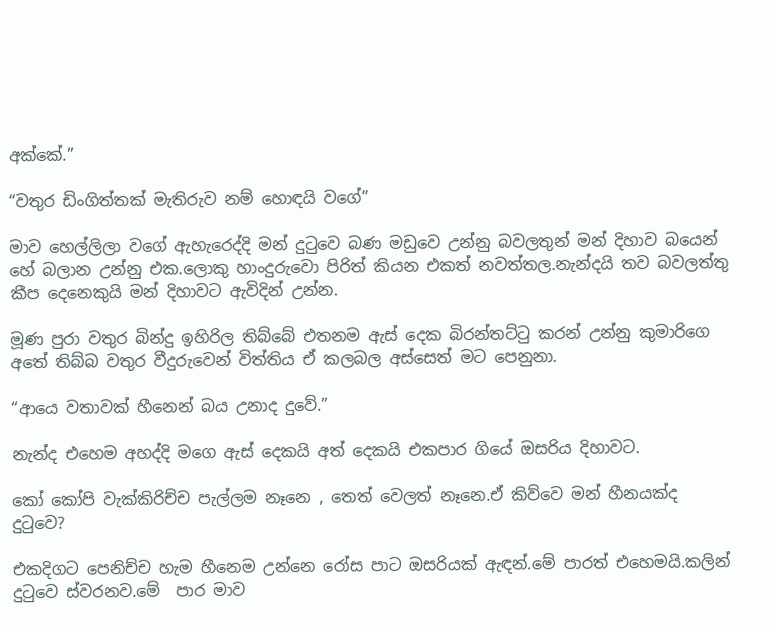අක්කේ.”

“වතුර ඩිංගිත්තක් මැතිරුව නම් හොඳයි වගේ”

මාව හෙල්ලිලා වගේ ඇහැරෙද්දි මන් දුටුවෙ බණ මඩුවෙ උන්නු බවලතුන් මන් දිහාව බයෙන් හේ බලාන උන්නු එක.ලොකු හාංදුරුවො පිරිත් කියන එකත් නවත්තල.නැන්දයි තව බවලත්තු කීප දෙනෙකුයි මන් දිහාවට ඇවිදින් උන්න.

මූණ පුරා වතුර බින්දු ඉහිරිල තිබ්බේ එතනම ඇස් දෙක බිරන්තට්ටු කරන් උන්නු කුමාරිගෙ අතේ තිබ්බ වතුර වීදුරුවෙන් විත්තිය ඒ කලබල අස්සෙත් මට පෙනුනා.

“ආයෙ වතාවක් හීනෙන් බය උනාද දුවේ.”

නැන්ද එහෙම අහද්දි මගෙ ඇස් දෙකයි අත් දෙකයි එකපාර ගියේ ඔසරිය දිහාවට.

කෝ කෝපි වැක්කිරිච්ච පැල්ලම නෑනෙ , තෙත් වෙලත් නෑනෙ.ඒ කිව්වෙ මන් හීනයක්ද දුටුවෙ?

එකදිගට පෙනිච්ච හැම හීනෙම උන්නෙ රෝස පාට ඔසරියක් ඇඳන්.මේ පාරත් එහෙමයි.කලින් දුටුවෙ ස්වරනව.මේ  පාර මාව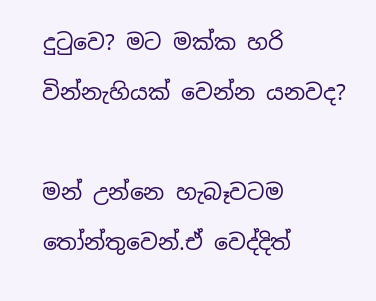දුටුවෙ? මට මක්ක හරි වින්නැහියක් වෙන්න යනවද?

මන් උන්නෙ හැබෑවටම තෝන්තුවෙන්.ඒ වෙද්දිත්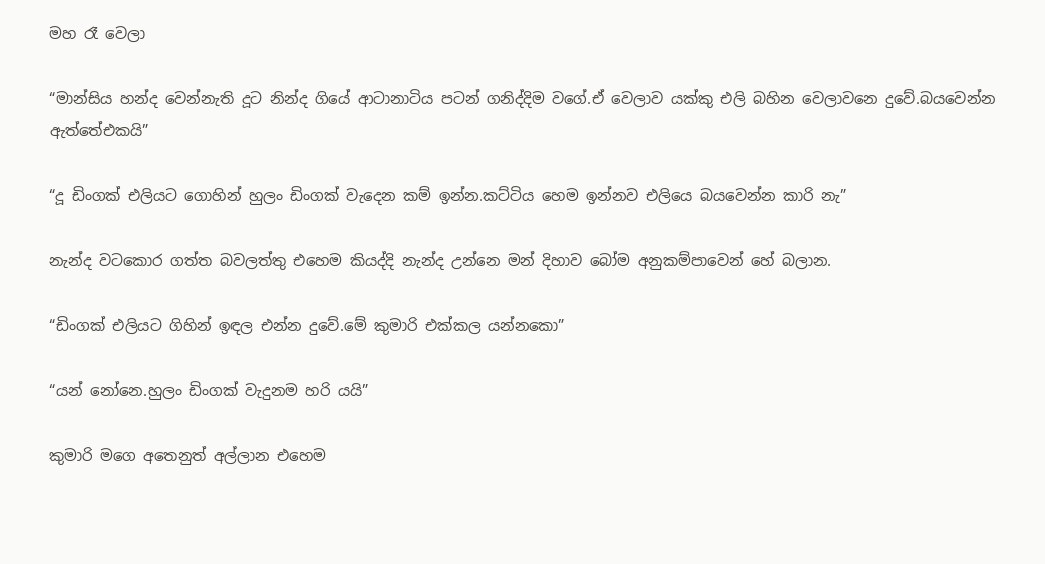මහ රෑ වෙලා

“මාන්සිය හන්ද වෙන්නැති දූට නින්ද ගියේ ආටානාටිය පටන් ගනිද්දිම වගේ.ඒ වෙලාව යක්කු එලි බහින වෙලාවනෙ දුවේ.බයවෙන්න ඇත්තේඑකයි”

“දූ ඩිංගක් එලියට ගොහින් හුලං ඩිංගක් වැදෙන කම් ඉන්න.කට්ටිය හෙම ඉන්නව එලියෙ බයවෙන්න කාරි නැ”

නැන්ද වටකොර ගත්ත බවලත්තු එහෙම කියද්දි නැන්ද උන්නෙ මන් දිහාව බෝම අනුකම්පාවෙන් හේ බලාන.

“ඩිංගක් එලියට ගිහින් ඉඳල එන්න දුවේ.මේ කුමාරි එක්කල යන්නකො”

“යන් නෝනෙ.හුලං ඩිංගක් වැදුනම හරි යයි”

කුමාරි මගෙ අතෙනුත් අල්ලාන එහෙම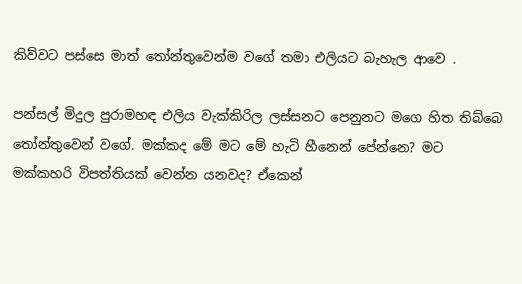කිව්වට පස්සෙ මාත් තෝන්තුවෙන්ම වගේ තමා එලියට බැහැල ආවෙ .

පන්සල් මිදුල පුරාමහඳ එලිය වැක්කිරිල ලස්සනට පෙනුනට මගෙ හිත තිබ්බෙ තෝන්තුවෙන් වගේ. මක්කද මේ මට මේ හැටි හීනෙන් පේන්නෙ? මට මක්කහරි විපත්තියක් වෙන්න යනවද? ඒකෙන්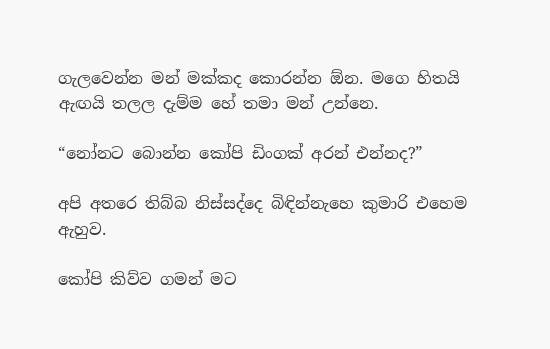ගැලවෙන්න මන් මක්කද කොරන්න ඕන. මගෙ හිතයි ඇඟයි තලල දැම්ම හේ තමා මන් උන්නෙ.

“නෝනට බොන්න කෝපි ඩිංගක් අරන් එන්නද?”

අපි අතරෙ තිබ්බ නිස්සද්දෙ බිඳින්නැහෙ කුමාරි එහෙම ඇහුව.

කෝපි කිව්ව ගමන් මට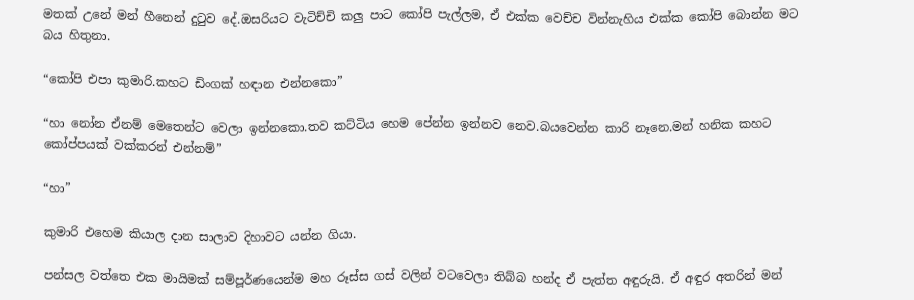මතක් උනේ මන් හීනෙන් දුටුව දේ.ඔසරියට වැටිච්චි කලු පාට කෝපි පැල්ලම, ඒ එක්ක වෙච්ච වින්නැහිය එක්ක කෝපි බොන්න මට බය හිතුනා.

“කෝපි එපා කුමාරි.කහට ඩිංගක් හඳාන එන්නකො”

“හා නෝන ඒනම් මෙතෙන්ට වෙලා ඉන්නකො.තව කට්ටිය හෙම පේන්න ඉන්නව නෙව.බයවෙන්න කාරි නෑනෙ.මන් හනික කහට කෝප්පයක් වක්කරන් එන්නම්”

“හා”

කුමාරි එහෙම කියාල දාන සාලාව දිහාවට යන්න ගියා.

පන්සල වත්තෙ එක මායිමක් සම්පූර්ණයෙන්ම මහ රූස්ස ගස් වලින් වටවෙලා තිබ්බ හන්ද ඒ පැත්ත අඳුරුයි. ඒ අඳුර අතරින් මන්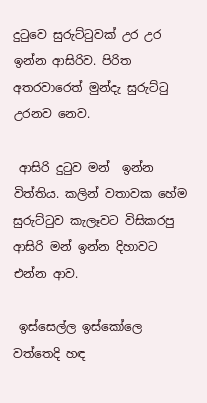දුටුවෙ සුරුට්ටුවක් උර උර ඉන්න ආසිරිව. පිරිත අතරවාරෙත් මුන්දැ සුරුට්ටු උරනව නෙව.

 ආසිරි දුටුව මන්  ඉන්න විත්තිය. කලින් වතාවක හේම සුරුට්ටුව කැලෑවට විසිකරපු ආසිරි මන් ඉන්න දිහාවට එන්න ආව.

 ඉස්සෙල්ල ඉස්කෝලෙ වත්තෙදි හඳ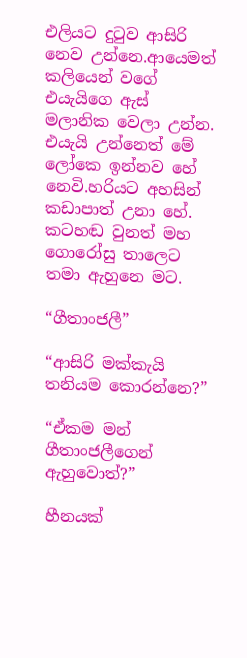එලියට දුටුව ආසිරි නෙව උන්නෙ.ආයෙමත් කලියෙන් වගේ එයැයිගෙ ඇස් මලානික වෙලා උන්න. එයැයි උන්නෙත් මේ ලෝකෙ ඉන්නව හේ නෙවි.හරියට අහසින් කඩාපාත් උනා හේ. කටහඬ වුනත් මහ ගොරෝසු තාලෙට තමා ඇහුනෙ මට.

“ගීතාංජලී”

“ආසිරි මක්කැයි තනියම කොරන්නෙ?”

“ඒකම මන් ගීතාංජලීගෙන් ඇහුවොත්?”

හීනයක්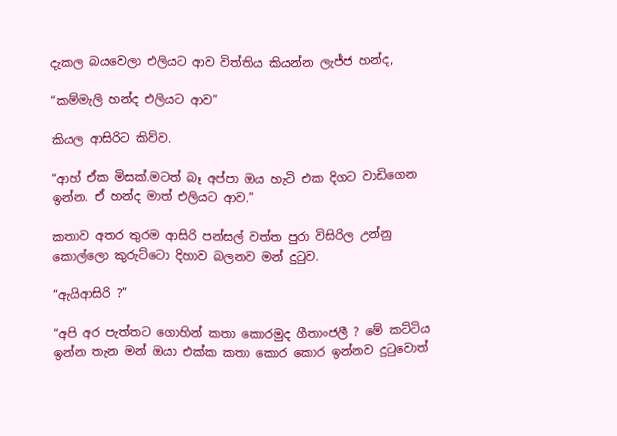දැකල බයවෙලා එලියට ආව විත්තිය කියන්න ලැජ්ජ හන්ද,

“කම්මැලි හන්ද එලියට ආව”

කියල ආසිරිට කිව්ව.

“ආහ් ඒක මිසක්.මටත් බෑ අප්පා ඔය හැටි එක දිගට වාඩිගෙන ඉන්න. ඒ හන්ද මාත් එලියට ආව.”

කතාව අතර තුරම ආසිරි පන්සල් වත්ත පුරා විසිරිල උන්නු කොල්ලො කුරුට්ටො දිහාව බලනව මන් දුටුව.

“ඇයිආසිරි ?”

“අපි අර පැත්තට ගොහින් කතා කොරමුද ගීතාංජලී ? මේ කට්ටිය ඉන්න තැන මන් ඔයා එක්ක කතා කොර කොර ඉන්නව දුටුවොත්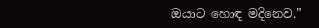ඔයාට හොඳ මදිනෙව.”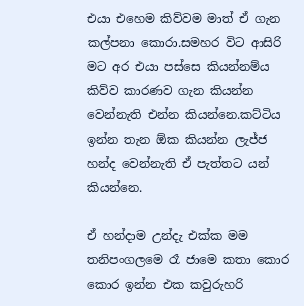එයා එහෙම කිව්වම මාත් ඒ ගැන කල්පනා කොරා.සමහර විට ආසිරි මට අර එයා පස්සෙ කියන්නම්ය කිව්ව කාරණව ගැන කියන්න වෙන්නැති එන්න කියන්නෙ.කට්ටිය ඉන්න තැන ඕක කියන්න ලැජ්ජ හන්ද වෙන්නැති ඒ පැත්තට යන් කියන්නෙ.

ඒ හන්දාම උන්දැ එක්ක මම තනිපංගලමෙ රෑ ජාමෙ කතා කොර කොර ඉන්න එක කවුරුහරි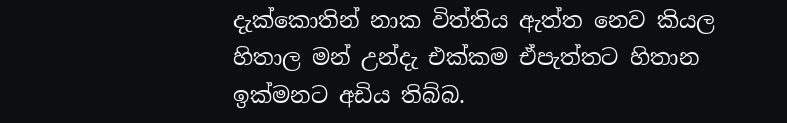දැක්කොතින් නාක විත්තිය ඇත්ත නෙව කියල හිතාල මන් උන්දැ එක්කම ඒපැත්තට හිතාන ඉක්මනට අඩිය තිබ්බ.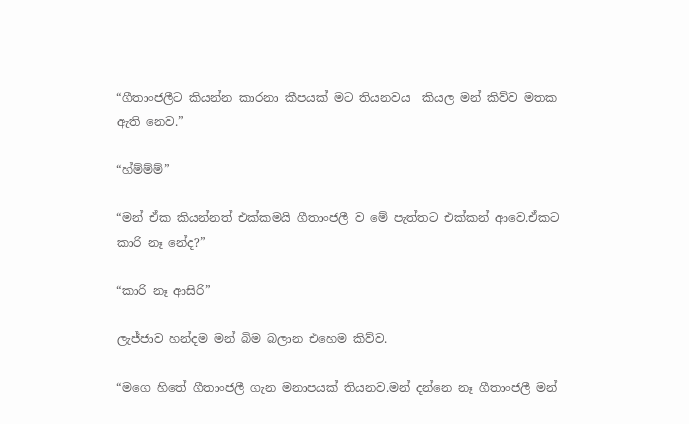“ගීතාංජලීට කියන්න කාරනා කීපයක් මට තියනවය  කියල මන් කිව්ව මතක ඇති නෙව.”

“හ්ම්ම්ම්”

“මන් ඒක කියන්නත් එක්කමයි ගීතාංජලී ව මේ පැත්තට එක්කන් ආවෙ.ඒකට කාරි නෑ නේද?”

“කාරි නෑ ආසිරි”

ලැජ්ජාව හන්දම මන් බිම බලාන එහෙම කිව්ව.

“මගෙ හිතේ ගීතාංජලී ගැන මනාපයක් තියනව.මන් දන්නෙ නෑ ගීතාංජලී මන්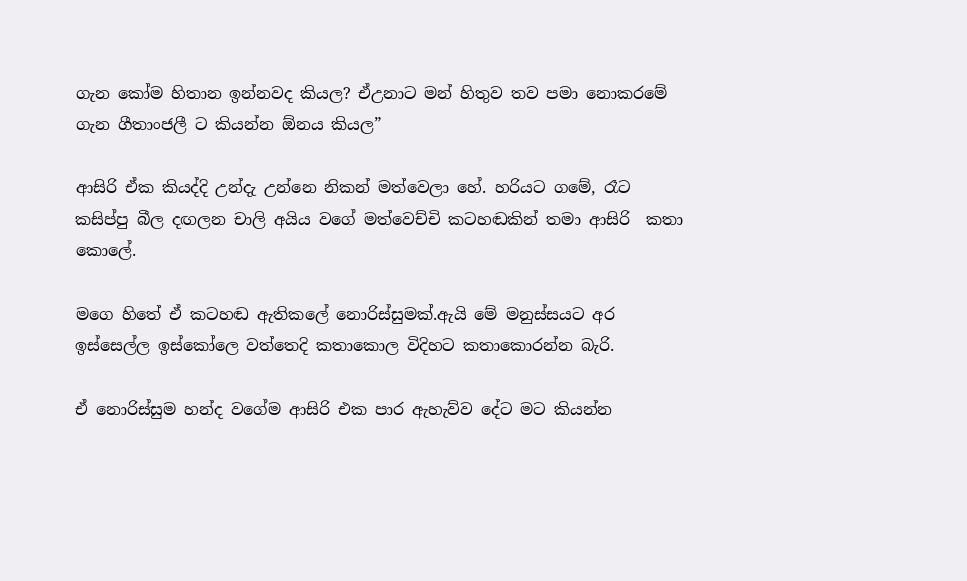ගැන කෝම හිතාන ඉන්නවද කියල? ඒඋනාට මන් හිතුව තව පමා නොකරමේ ගැන ගීතාංජලී ට කියන්න ඕනය කියල”

ආසිරි ඒක කියද්දි උන්දැ උන්නෙ නිකන් මත්වෙලා හේ. හරියට ගමේ, රෑට කසිප්පු බීල දඟලන චාලි අයිය වගේ මත්වෙච්චි කටහඬකින් තමා ආසිරි  කතා කොලේ.

මගෙ හිතේ ඒ කටහඬ ඇතිකලේ නොරිස්සුමක්.ඇයි මේ මනුස්සයට අර ඉස්සෙල්ල ඉස්කෝලෙ වත්තෙදි කතාකොල විදිහට කතාකොරන්න බැරි.

ඒ නොරිස්සුම හන්ද වගේම ආසිරි එක පාර ඇහැව්ව දේට මට කියන්න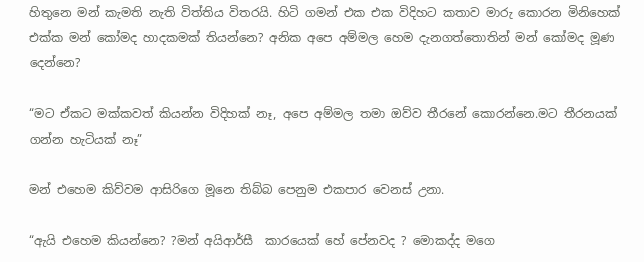හිතුනෙ මන් කැමති නැති විත්තිය විතරයි. හිටි ගමන් එක එක විදිහට කතාව මාරු කොරන මිනිහෙක් එක්ක මන් කෝමද හාදකමක් තියන්නෙ? අනික අපෙ අම්මල හෙම දැනගත්තොතින් මන් කෝමද මූණ දෙන්නෙ?

“මට ඒකට මක්කවත් කියන්න විදිහක් නෑ, අපෙ අම්මල තමා ඔව්ව තීරනේ කොරන්නෙ.මට තීරනයක් ගන්න හැටියක් නෑ”

මන් එහෙම කිව්වම ආසිරිගෙ මූනෙ තිබ්බ පෙනුම එකපාර වෙනස් උනා.

“ඇයි එහෙම කියන්නෙ? ?මන් අයිආර්සී  කාරයෙක් හේ පේනවද ? මොකද්ද මගෙ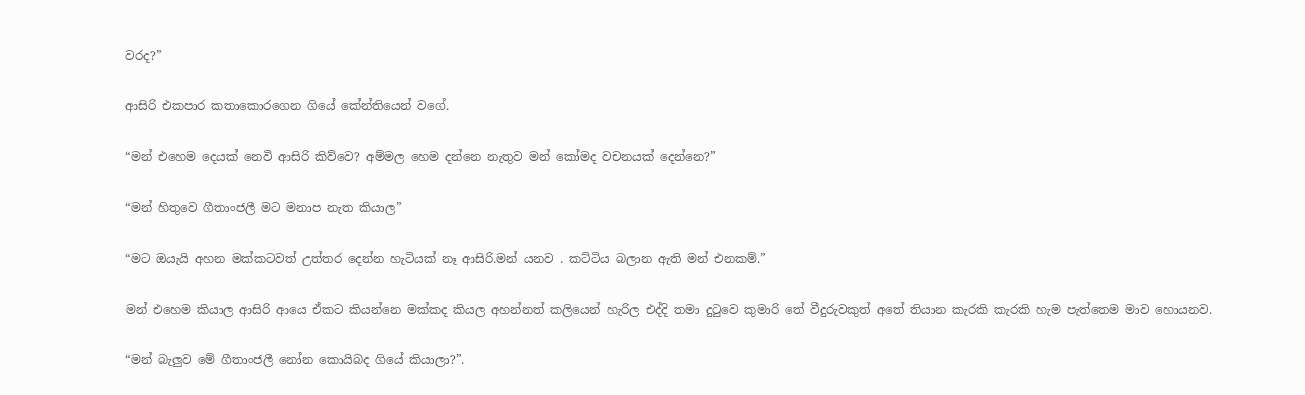වරද?”

ආසිරි එකපාර කතාකොරගෙන ගියේ කේන්තියෙන් වගේ.

“මන් එහෙම දෙයක් නෙවි ආසිරි කිව්වෙ? අම්මල හෙම දන්නෙ නැතුව මන් කෝමද වචනයක් දෙන්නෙ?”

“මන් හිතුවෙ ගීතාංජලී මට මනාප නැත කියාල”

“මට ඔයැයි අහන මක්කටවත් උත්තර දෙන්න හැටියක් නෑ ආසිරි.මන් යනව . කට්ටිය බලාන ඇති මන් එනකම්.”

මන් එහෙම කියාල ආසිරි ආයෙ ඒකට කියන්නෙ මක්කද කියල අහන්නත් කලියෙන් හැරිල එද්දි තමා දුටුවෙ කුමාරි තේ වීදුරුවකුත් අතේ තියාන කැරකි කැරකි හැම පැත්තෙම මාව හොයනව.

“මන් බැලුව මේ ගීතාංජලී නෝන කොයිබද ගියේ කියාලා?”.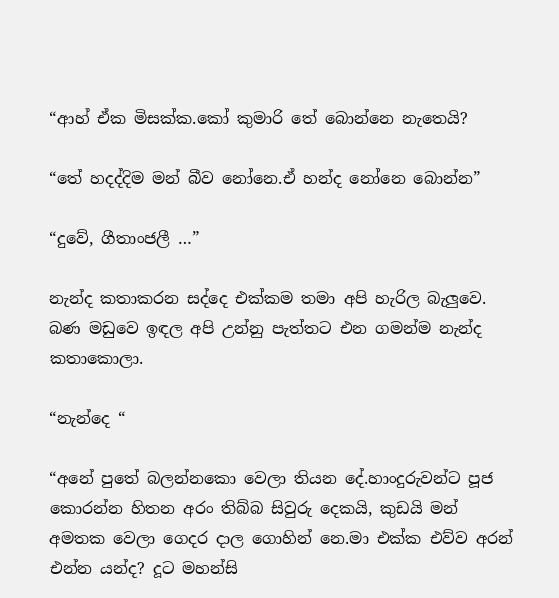“ආහ් ඒක මිසක්ක.කෝ කුමාරි තේ බොන්නෙ නැතෙයි?

“තේ හදද්දිම මන් බීව නෝනෙ.ඒ හන්ද නෝනෙ බොන්න”

“දුවේ, ගීතාංජලී …”

නැන්ද කතාකරන සද්දෙ එක්කම තමා අපි හැරිල බැලුවෙ. බණ මඩුවෙ ඉඳල අපි උන්නු පැත්තට එන ගමන්ම නැන්ද කතාකොලා.

“නැන්දෙ “

“අනේ පුතේ බලන්නකො වෙලා තියන දේ.හාංදුරුවන්ට පූජ කොරන්න හිතන අරං තිබ්බ සිවුරු දෙකයි, කුඩයි මන් අමතක වෙලා ගෙදර දාල ගොහින් නෙ.මා එක්ක එව්ව අරන් එන්න යන්ද? දූට මහන්සි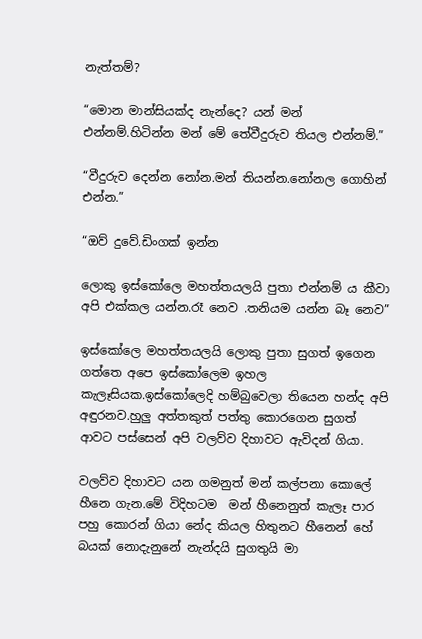නැත්තම්?

“මොන මාන්සියක්ද නැන්දෙ? යන් මන් එන්නම්.හිටින්න මන් මේ තේවීදුරුව තියල එන්නම්.”

“වීදුරුව දෙන්න නෝන.මන් තියන්න.නෝනල ගොහින් එන්න.”

“ඔව් දුවේ.ඩිංගක් ඉන්න

ලොකු ඉස්කෝලෙ මහත්තයලයි පුතා එන්නම් ය කීවා අපි එක්කල යන්න.රෑ නෙව .තනියම යන්න බෑ නෙව”

ඉස්කෝලෙ මහත්තයලයි ලොකු පුතා සුගත් ඉගෙන ගත්තෙ අපෙ ඉස්කෝලෙම ඉහල කැලෑසියක.ඉස්කෝලෙදි හම්බුවෙලා තියෙන හන්ද අපි අඳුරනව.හුලු අත්තකුත් පත්තු කොරගෙන සුගත් ආවට පස්සෙන් අපි වලව්ව දිහාවට ඇවිදන් ගියා.

වලව්ව දිහාවට යන ගමනුත් මන් කල්පනා කොලේ හීනෙ ගැන.මේ විදිහටම  මන් හීනෙනුත් කැලෑ පාර පහු කොරන් ගියා නේද කියල හිතුනට හීනෙන් හේ බයක් නොදැනුනේ නැන්දයි සුගතුයි මා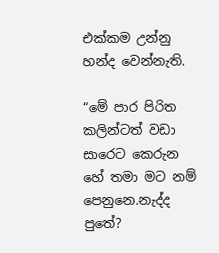එක්කම උන්නු හන්ද වෙන්නැති.

“මේ පාර පිරිත කලින්ටත් වඩා සාරෙට කෙරුන හේ තමා මට නම් පෙනුනෙ.නැද්ද පුතේ?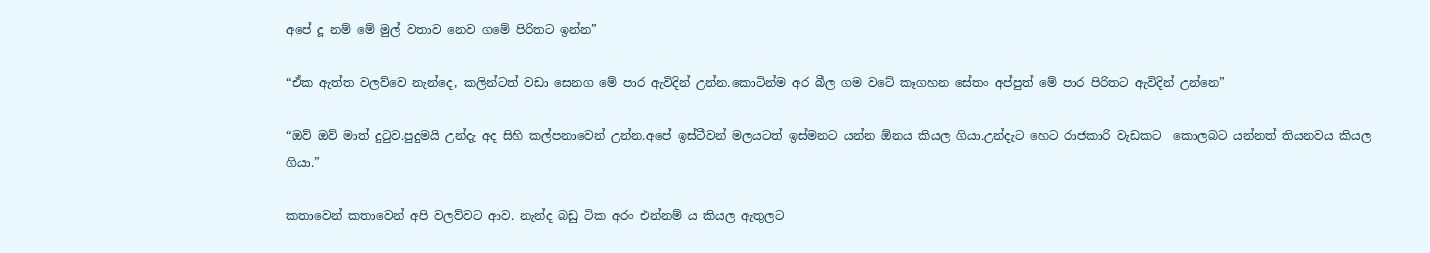අපේ දූ නම් මේ මුල් වතාව නෙව ගමේ පිරිතට ඉන්න”

“ඒක ඇත්ත වලව්වෙ නැන්දෙ, කලින්ටත් වඩා සෙනග මේ පාර ඇවිදින් උන්න.කොටින්ම අර බීල ගම වටේ කෑගහන සේතං අප්පුත් මේ පාර පිරිතට ඇවිදින් උන්නෙ”

“ඔව් ඔව් මාත් දුටුව.පුදුමයි උන්දැ අද සිහි කල්පනාවෙන් උන්න.අපේ ඉස්ටීවන් මලයටත් ඉස්මනට යන්න ඕනය කියල ගියා.උන්දැට හෙට රාජකාරි වැඩකට  කොලබට යන්නත් තියනවය කියල ගියා.”

කතාවෙන් කතාවෙන් අපි වලව්වට ආව. නැන්ද බඩු ටික අරං එන්නම්‍ ය කියල ඇතුලට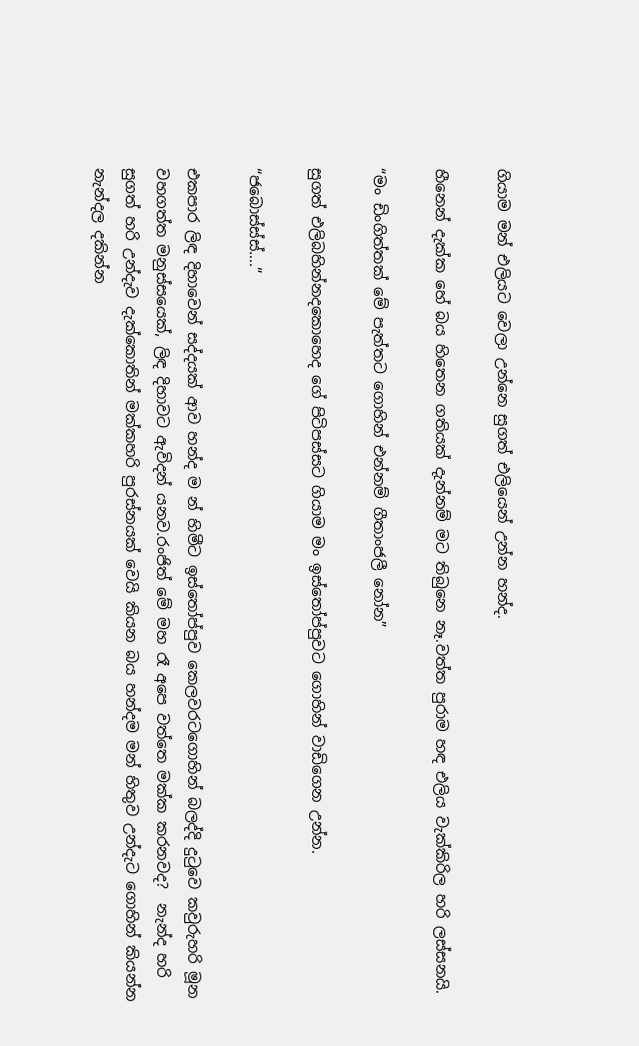ගියාම මන් එලියට වෙලා උන්නෙ සුගත් එලියෙන් උන්න හන්ද.

හීනෙන් දැක්ක හේ බය හිතෙන ගතියක් දැන්නම් මට තිබුනෙ නෑ.වත්ත පුරාම හඳ එලිය වැක්කිරිල හරි ලස්සනයි.

“මං ඩිංගිත්තක් මේ පැත්තට ගොහින් එන්නම් ගීතාංජලී නෝන”

සුගත් එලිබහින්නදකොහෙද ගේ පිටිපස්සට ගියාම මං ඉස්තෝප්පුවට ගොහින් වාඩිගෙන උන්න.

“ජබොස්ස්ස්….”

එකපාර ලිඳ දිහාවෙන් සද්දයක් ආව හන්ද ම න් හිමීට ඉස්තෝප්පුව කෙලවරටගොහින් බලද්දි දුටුවෙ කවුරුහරි මූන වහගත්ත මනුස්සයෙක්, ලිඳ දිහාවට ඇවිදන් යනව.රංජිත් මේ මහ රෑ අපෙ වත්තෙ මක්ක කරනවද?  නැන්ද හරි සුගත් හරි උන්දැව දැක්කොතින් මක්කහරි පුරස්නයක් වෙයි කියන බය හන්දම මන් හිතුව උන්දැට ගොහින් කියන්න නැන්දල දකින්න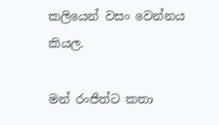කලියෙන් වසං වෙන්නය කියල.

මන් රංජිත්ට කතා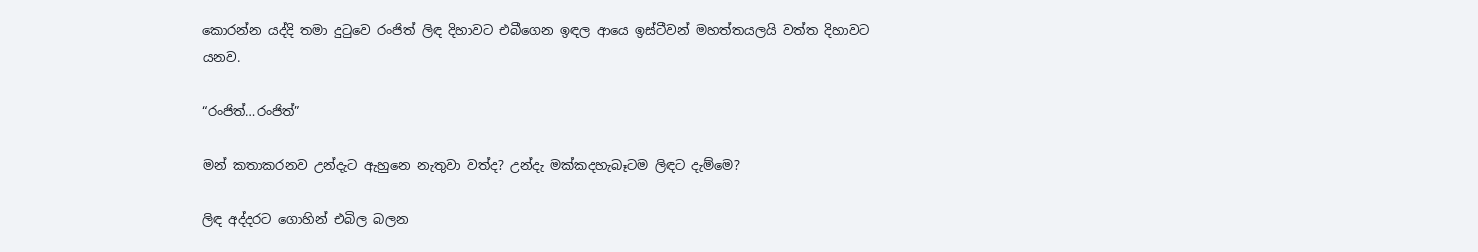කොරන්න යද්දි තමා දුටුවෙ රංජිත් ලිඳ දිහාවට එබීගෙන ඉඳල ආයෙ ඉස්ටීවන් මහත්තයලයි වත්ත දිහාවට යනව.

“රංජිත්…රංජිත්”

මන් කතාකරනව උන්දැට ඇහුනෙ නැතුවා වත්ද? උන්දැ මක්කදහැබෑටම ලිඳට දැම්මෙ?

ලිඳ අද්දරට ගොහින් එබිල බලන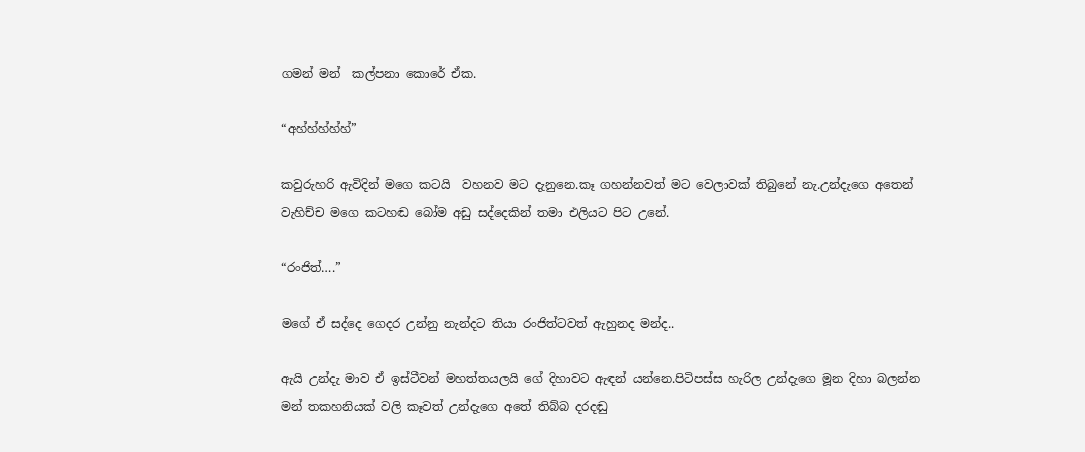ගමන් මන්  කල්පනා කොරේ ඒක.

“අහ්හ්හ්හ්හ්”

කවුරුහරි ඇවිදින් මගෙ කටයි  වහනව මට දැනුනෙ.කෑ ගහන්නවත් මට වෙලාවක් තිබුනේ නැ.උන්දැගෙ අතෙන් වැහිච්ච මගෙ කටහඬ බෝම අඩු සද්දෙකින් තමා එලියට පිට උනේ.

“රංජිත්….”

මගේ ඒ සද්දෙ ගෙදර උන්නු නැන්දට තියා රංජිත්ටවත් ඇහුනද මන්ද..

ඇයි උන්දැ මාව ඒ ඉස්ටීවන් මහත්තයලයි ගේ දිහාවට ඇඳන් යන්නෙ.පිටිපස්ස හැරිල උන්දැගෙ මූන දිහා බලන්න මන් තකහනියක් වලි කෑවත් උන්දැගෙ අතේ තිබ්බ දරදඬු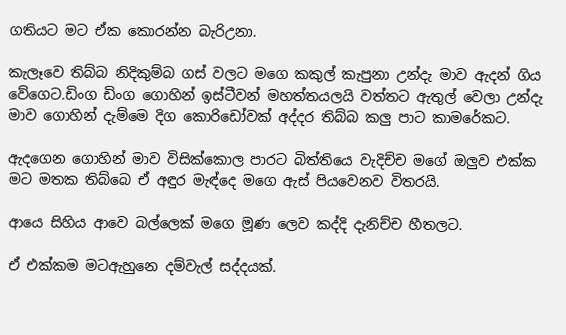ගතියට මට ඒක කොරන්න බැරිඋනා.

කැලෑවෙ තිබ්බ නිදිකුම්බ ගස් වලට මගෙ කකුල් කැපුනා උන්දැ මාව ඇදන් ගිය වේගෙට.ඩිංග ඩිංග ගොහින් ඉස්ටීවන් මහත්තයලයි වත්තට ඇතුල් වෙලා උන්දැ මාව ගොහින් දැම්මෙ දිග කොරිඩෝවක් අද්දර තිබ්බ කලු පාට කාමරේකට.

ඇදගෙන ගොහින් මාව විසික්කොල පාරට බිත්තියෙ වැදිච්ච මගේ ඔලුව එක්ක මට මතක තිබ්බෙ ඒ අඳුර මැඳ්දෙ මගෙ ඇස් පියවෙනව විතරයි.

ආයෙ සිහිය ආවෙ බල්ලෙක් මගෙ මූණ ලෙව කද්දි දැනිච්ච හීතලට.

ඒ එක්කම මටඇහුනෙ දම්වැල් සද්දයක්.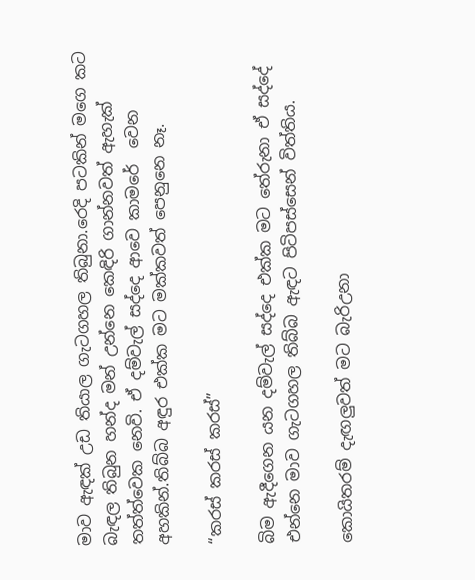මාව ඇඳක් උඩ තියාල ගැටගහල තිබුනා.රෙදි පටකින් මගෙ කට බැඳල තිබුන හන්ද මන් උන්නෙ කෙඳිරි ගාන්නවත් ඇහැක් තත්ත්වෙක නෙවි. ඒ දම්වැල් සද්දෙ ආවෙ කාමරේ  වෙන අහකින්.තිබ්බ අඳුර එක්ක මට මක්කවත් පෙනුනෙ නෑ.

“කරස් කරස් කරස්”

බිම ඇදීගෙන යන දම්වැල් සද්දෙ එක්ක මට තේරුනා ඒ සද්දේ එන්නෙ මාව ගැටගහල තිබ්බ ඇඳට පිටිපස්සෙන් විත්තිය.

කොයිතරම් දැඟලුවත් මට බැරිඋනා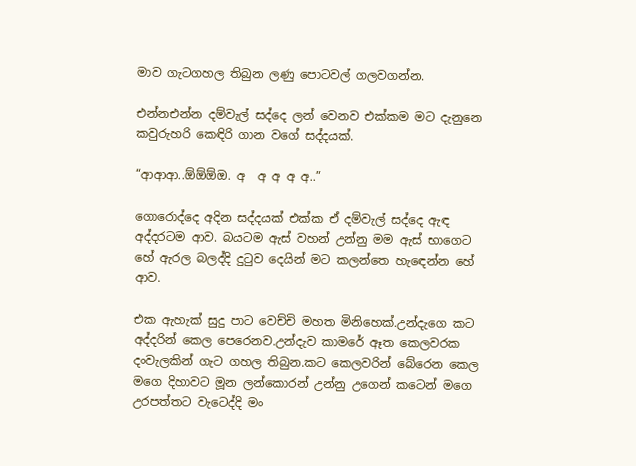මාව ගැටගහල තිබුන ලණු පොටවල් ගලවගන්න.

එන්නඑන්න දම්වැල් සද්දෙ ලන් වෙනව එක්කම මට දැනුනෙ කවුරුහරි කෙඳිරි ගාන වගේ සද්දයක්.

“ආආආ..ඕඕඕඔ. අ  අ අ අ අ..”

ගොරොද්දෙ අදින සද්දයක් එක්ක ඒ දම්වැල් සද්දෙ ඇඳ අද්දරටම ආව. බයටම ඇස් වහන් උන්නු මම ඇස් භාගෙට හේ ඇරල බලද්දි දුටුව දෙයින් මට කලන්තෙ හැඳෙන්න හේ ආව.

එක ඇහැක් සුදු පාට වෙච්චි මහත මිනිහෙක්.උන්දැගෙ කට අද්දරින් කෙල පෙරෙනව.උන්දැව කාමරේ ඈත කෙලවරක දංවැලකින් ගැට ගහල තිබුන.කට කෙලවරින් බේරෙන කෙල මගෙ දිහාවට මූන ලන්කොරන් උන්නු උගෙන් කටෙන් මගෙ උරපත්තට වැටෙද්දි මං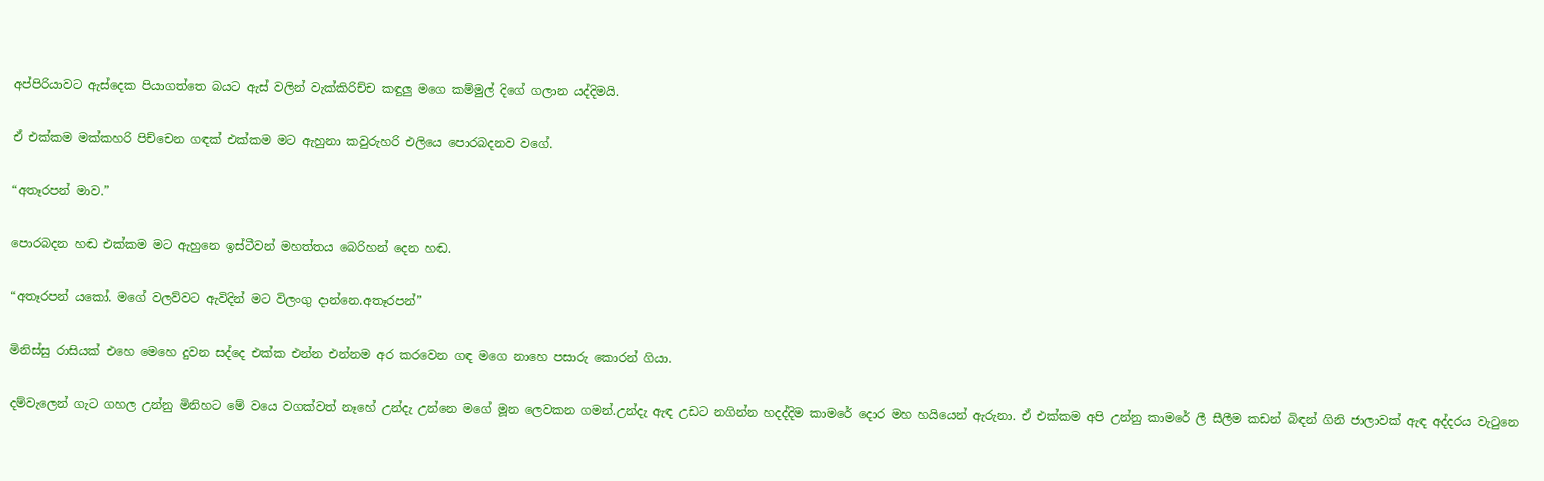අප්පිරියාවට ඇස්දෙක පියාගත්තෙ බයට ඇස් වලින් වැක්කිරිච්ච කඳුලු මගෙ කම්මුල් දිගේ ගලාන යද්දිමයි.

ඒ එක්කම මක්කහරි පිච්චෙන ගඳක් එක්කම මට ඇහුනා කවුරුහරි එලියෙ පොරබදනව වගේ.

“අතෑරපන් මාව.”

පොරබදන හඬ එක්කම මට ඇහුනෙ ඉස්ටීවන් මහත්තය බෙරිහන් දෙන හඬ.

“අතෑරපන් යකෝ. මගේ වලව්වට ඇවිදින් මට විලංගු දාන්නෙ.අතෑරපන්”

මිනිස්සු රාසියක් එහෙ මෙහෙ දුවන සද්දෙ එක්ක එන්න එන්නම අර කරවෙන ගඳ මගෙ නාහෙ පසාරු කොරන් ගියා.

දම්වැලෙන් ගැට ගහල උන්නු මිනිහට මේ වයෙ වගක්වත් නෑහේ උන්දැ උන්නෙ මගේ මූන ලෙවකන ගමන්.උන්දැ ඇඳ උඩට නගින්න හදද්දිම කාමරේ දොර මහ හයියෙන් ඇරුනා. ඒ එක්කම අපි උන්නු කාමරේ ලී සීලීම කඩන් බිඳන් ගිනි ජාලාවක් ඇඳ අද්දරය වැටුනෙ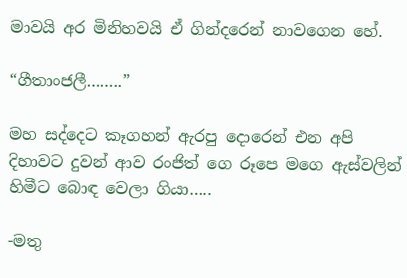මාවයි අර මිනිහවයි ඒ ගින්දරෙන් නාවගෙන හේ.

“ගීතාංජලී……..”

මහ සද්දෙට කෑගහන් ඇරපු දොරෙන් එන අපි දිහාවට දුවන් ආව රංජිත් ගෙ රූපෙ මගෙ ඇස්වලින් හිමීට බොඳ වෙලා ගියා…..

-මතු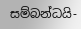සම්බන්ධයි-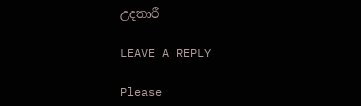උදතාරී

LEAVE A REPLY

Please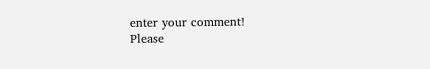enter your comment!
Please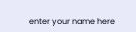enter your name here